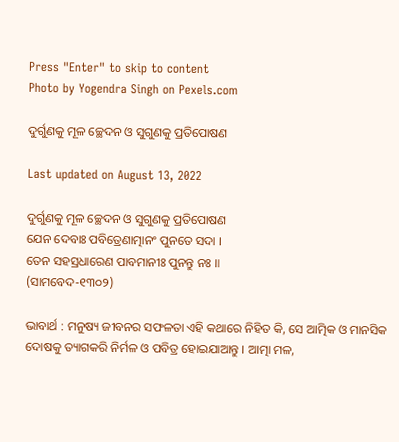Press "Enter" to skip to content
Photo by Yogendra Singh on Pexels.com

ଦୁର୍ଗୁଣକୁ ମୂଳ ଚ୍ଛେଦନ ଓ ସୁଗୁଣକୁ ପ୍ରତିପୋଷଣ

Last updated on August 13, 2022

ଦୁର୍ଗୁଣକୁ ମୂଳ ଚ୍ଛେଦନ ଓ ସୁଗୁଣକୁ ପ୍ରତିପୋଷଣ
ଯେନ ଦେବାଃ ପବିତ୍ରେଣାତ୍ମାନଂ ପୁନତେ ସଦା ।
ତେନ ସହସ୍ରଧାରେଣ ପାବମାନୀଃ ପୁନନ୍ତୁ ନଃ ॥
(ସାମବେଦ-୧୩୦୨)

ଭାବାର୍ଥ : ମନୁଷ୍ୟ ଜୀବନର ସଫଳତା ଏହି କଥାରେ ନିହିତ କି, ସେ ଆତ୍ମିକ ଓ ମାନସିକ ଦୋଷକୁ ତ୍ୟାଗକରି ନିର୍ମଳ ଓ ପବିତ୍ର ହୋଇଯାଆନ୍ତୁ । ଆତ୍ମା ମଳ,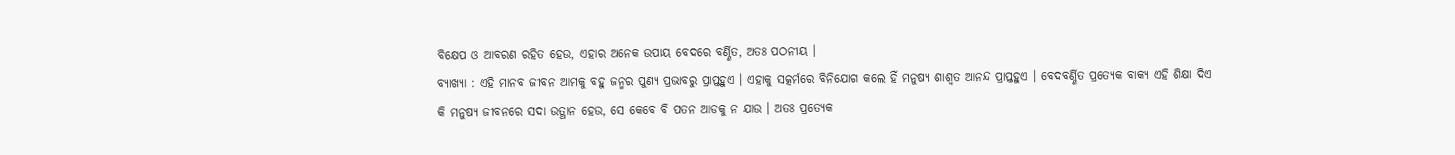ବିକ୍ଷେପ ଓ ଆବରଣ ରହିତ ହେଉ, ଏହାର ଅନେକ ଉପାୟ ବେଦରେ ବର୍ଣ୍ଣିତ, ଅତଃ ପଠନୀୟ ।
ବ୍ୟାଖ୍ୟା : ଏହି ମାନବ ଜୀବନ ଆମକୁ ବହୁ ଜନ୍ମର ପୁଣ୍ୟ ପ୍ରଭାବରୁ ପ୍ରାପ୍ତହୁଏ । ଏହାକୁ ସତ୍କର୍ମରେ ବିନିଯୋଗ କଲେ ହିଁ ମନୁଷ୍ୟ ଶାଶ୍ୱତ ଆନନ୍ଦ ପ୍ରାପ୍ତହୁଏ । ବେଦବର୍ଣ୍ଣିତ ପ୍ରତ୍ୟେକ ବାକ୍ୟ ଏହି ଶିକ୍ଷା ଦିଏ କି ମନୁଷ୍ୟ ଜୀବନରେ ସଦା ଉତ୍ଥାନ ହେଉ, ସେ କେବେ ବି ପତନ ଆଡକୁ ନ ଯାଉ । ଅତଃ ପ୍ରତ୍ୟେକ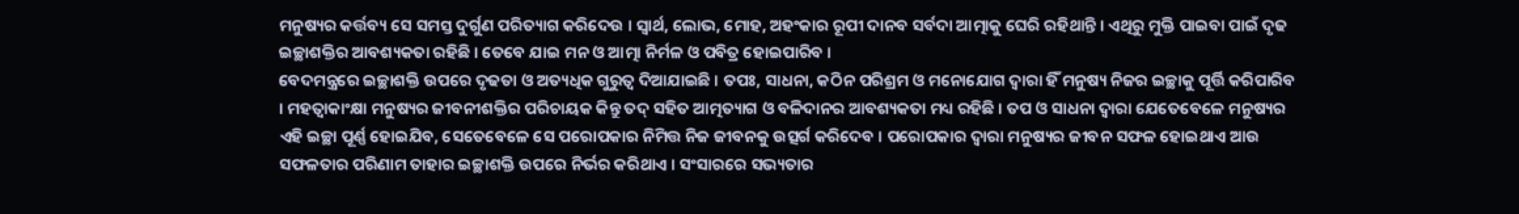ମନୁଷ୍ୟର କର୍ତ୍ତବ୍ୟ ସେ ସମସ୍ତ ଦୁର୍ଗୁଣ ପରିତ୍ୟାଗ କରିଦେଉ । ସ୍ୱାର୍ଥ, ଲୋଭ, ମୋହ, ଅହଂକାର ରୂପୀ ଦାନବ ସର୍ବଦା ଆତ୍ମାକୁ ଘେରି ରହିଥାନ୍ତି । ଏଥିରୁ ମୁକ୍ତି ପାଇବା ପାଇଁ ଦୃଢ ଇଚ୍ଛାଶକ୍ତିର ଆବଶ୍ୟକତା ରହିଛି । ତେବେ ଯାଇ ମନ ଓ ଆତ୍ମା ନିର୍ମଳ ଓ ପବିତ୍ର ହୋଇପାରିବ ।
ବେଦମନ୍ତ୍ରରେ ଇଚ୍ଛାଶକ୍ତି ଉପରେ ଦୃଢତା ଓ ଅତ୍ୟଧିକ ଗୁରୁତ୍ୱ ଦିଆଯାଇଛି । ତପଃ, ସାଧନା, କଠିନ ପରିଶ୍ରମ ଓ ମନୋଯୋଗ ଦ୍ୱାରା ହିଁ ମନୁଷ୍ୟ ନିଜର ଇଚ୍ଛାକୁ ପୂର୍ତ୍ତି କରିପାରିବ । ମହତ୍ୱାକାଂକ୍ଷା ମନୁଷ୍ୟର ଜୀବନୀଶକ୍ତିର ପରିଚାୟକ କିନ୍ତୁ ତଦ୍ ସହିତ ଆତ୍ମତ୍ୟାଗ ଓ ବଳିଦାନର ଆବଶ୍ୟକତା ମଧ୍ୟ ରହିଛି । ତପ ଓ ସାଧନା ଦ୍ୱାରା ଯେତେବେଳେ ମନୁଷ୍ୟର ଏହି ଇଚ୍ଛା ପୂର୍ଣ୍ଣ ହୋଇଯିବ, ସେତେବେଳେ ସେ ପରୋପକାର ନିମିତ୍ତ ନିଜ ଜୀବନକୁ ଉତ୍ସର୍ଗ କରିଦେବ । ପରୋପକାର ଦ୍ୱାରା ମନୁଷ୍ୟର ଜୀବନ ସଫଳ ହୋଇଥାଏ ଆଉ ସଫଳତାର ପରିଣାମ ତାହାର ଇଚ୍ଛାଶକ୍ତି ଉପରେ ନିର୍ଭର କରିଥାଏ । ସଂସାରରେ ସଭ୍ୟତାର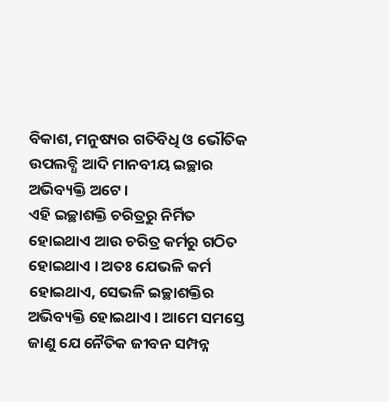ବିକାଶ, ମନୁଷ୍ୟର ଗତିବିଧି ଓ ଭୌତିକ ଉପଲବ୍ଧି ଆଦି ମାନବୀୟ ଇଚ୍ଛାର ଅଭିବ୍ୟକ୍ତି ଅଟେ ।
ଏହି ଇଚ୍ଛାଶକ୍ତି ଚରିତ୍ରରୁ ନିର୍ମିତ ହୋଇଥାଏ ଆଉ ଚରିତ୍ର କର୍ମରୁ ଗଠିତ ହୋଇଥାଏ । ଅତଃ ଯେଭଳି କର୍ମ ହୋଇଥାଏ, ସେଭଳି ଇଚ୍ଛାଶକ୍ତିର ଅଭିବ୍ୟକ୍ତି ହୋଇଥାଏ । ଆମେ ସମସ୍ତେ ଜାଣୁ ଯେ ନୈତିକ ଜୀବନ ସମ୍ପନ୍ନ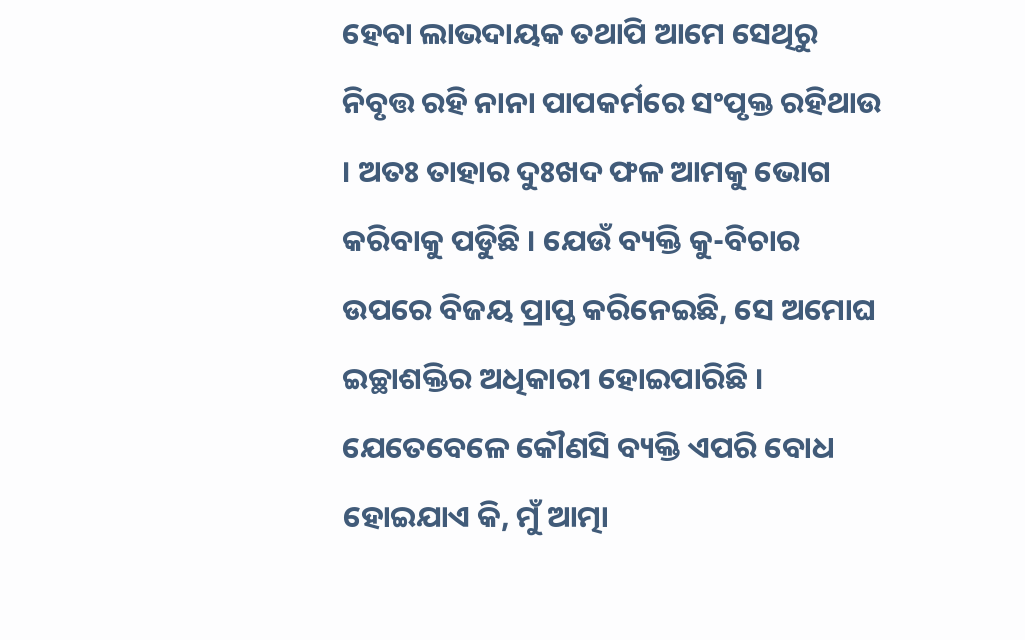ହେବା ଲାଭଦାୟକ ତଥାପି ଆମେ ସେଥିରୁ ନିବୃତ୍ତ ରହି ନାନା ପାପକର୍ମରେ ସଂପୃକ୍ତ ରହିଥାଉ । ଅତଃ ତାହାର ଦୁଃଖଦ ଫଳ ଆମକୁ ଭୋଗ କରିବାକୁ ପଡିୁଛି । ଯେଉଁ ବ୍ୟକ୍ତି କୁ-ବିଚାର ଉପରେ ବିଜୟ ପ୍ରାପ୍ତ କରିନେଇଛି, ସେ ଅମୋଘ ଇଚ୍ଛାଶକ୍ତିର ଅଧିକାରୀ ହୋଇପାରିଛି ।
ଯେତେବେଳେ କୌଣସି ବ୍ୟକ୍ତି ଏପରି ବୋଧ ହୋଇଯାଏ କି, ମୁଁ ଆତ୍ମା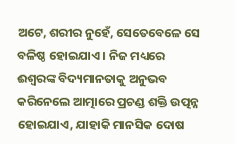ଅଟେ, ଶରୀର ନୁହେଁ, ସେତେବେଳେ ସେ ବଳିଷ୍ଠ ହୋଇଯାଏ । ନିଜ ମଧ୍ୟରେ ଈଶ୍ୱରଙ୍କ ବିଦ୍ୟମାନତାକୁ ଅନୁଭବ କରିନେଲେ ଆତ୍ମାରେ ପ୍ରଚଣ୍ଡ ଶକ୍ତି ଉତ୍ପନ୍ନ ହୋଇଯାଏ, ଯାହାକି ମାନସିକ ଦୋଷ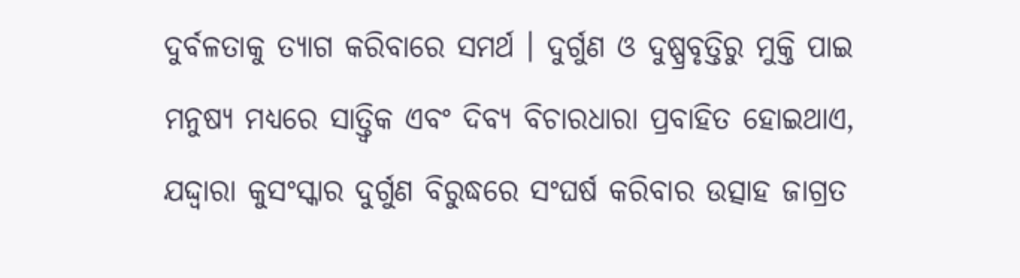ଦୁର୍ବଳତାକୁ ତ୍ୟାଗ କରିବାରେ ସମର୍ଥ । ଦୁର୍ଗୁଣ ଓ ଦୁଷ୍ପ୍ରବୃତ୍ତିରୁ ମୁକ୍ତି ପାଇ ମନୁଷ୍ୟ ମଧ୍ୟରେ ସାତ୍ତ୍ୱିକ ଏବଂ ଦିବ୍ୟ ବିଚାରଧାରା ପ୍ରବାହିତ ହୋଇଥାଏ, ଯଦ୍ଦ୍ୱାରା କୁସଂସ୍କାର ଦୁର୍ଗୁଣ ବିରୁଦ୍ଧରେ ସଂଘର୍ଷ କରିବାର ଉତ୍ସାହ ଜାଗ୍ରତ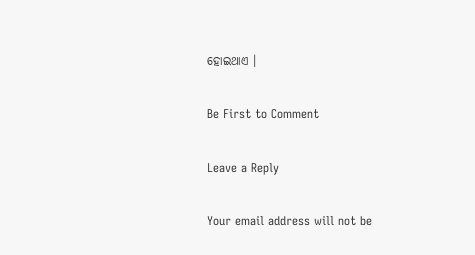ହୋଇଥାଏ ।

Be First to Comment

Leave a Reply

Your email address will not be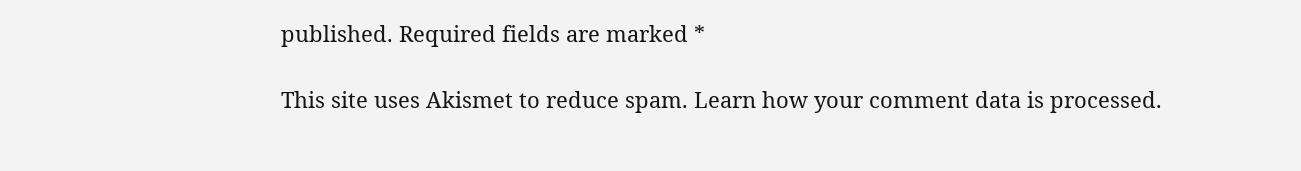published. Required fields are marked *

This site uses Akismet to reduce spam. Learn how your comment data is processed.